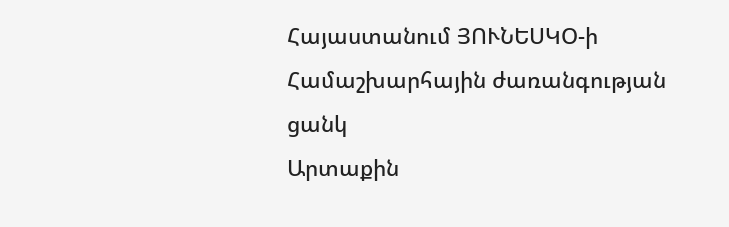Հայաստանում ՅՈՒՆԵՍԿՕ-ի Համաշխարհային ժառանգության ցանկ
Արտաքին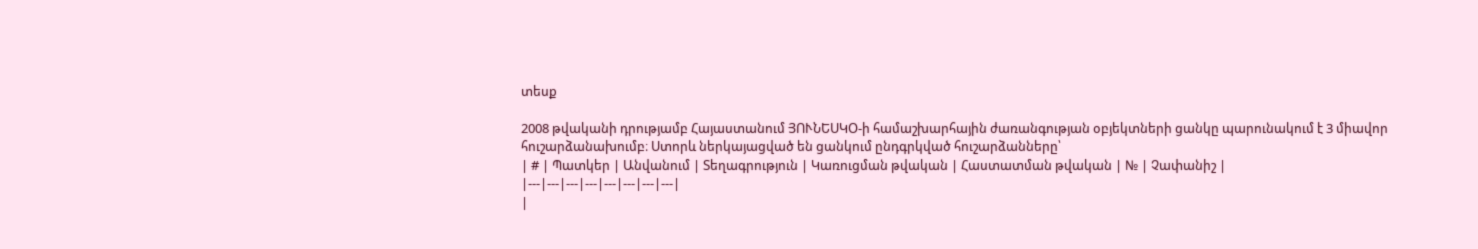տեսք

2008 թվականի դրությամբ Հայաստանում ՅՈՒՆԵՍԿՕ-ի համաշխարհային ժառանգության օբյեկտների ցանկը պարունակում է 3 միավոր հուշարձանախումբ։ Ստորև ներկայացված են ցանկում ընդգրկված հուշարձանները՝
| # | Պատկեր | Անվանում | Տեղագրություն | Կառուցման թվական | Հաստատման թվական | № | Չափանիշ |
|---|---|---|---|---|---|---|---|
|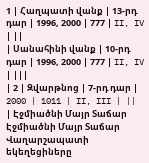1 | Հաղպատի վանք | 13-րդ դար | 1996, 2000 | 777 | II, IV | ||
| Սանահինի վանք | 10-րդ դար | 1996, 2000 | 777 | II, IV | |||
| 2 | Զվարթնոց | 7-րդ դար | 2000 | 1011 | II, III | ||
| Էջմիածնի Մայր Տաճար Էջմիածնի Մայր Տաճար Վաղարշապատի եկեղեցիները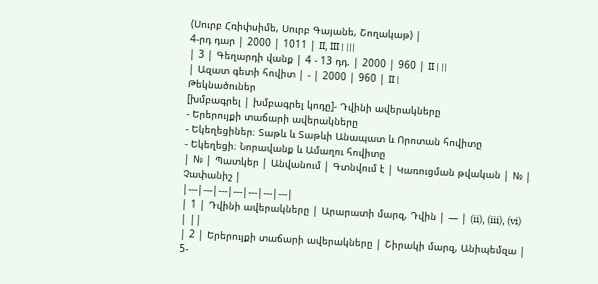(Սուրբ Հռիփսիմե, Սուրբ Գայանե, Շողակաթ) |
4-րդ դար | 2000 | 1011 | II, III | |||
| 3 | Գեղարդի վանք | 4 - 13 դդ. | 2000 | 960 | II | ||
| Ազատ գետի հովիտ | - | 2000 | 960 | II |
Թեկնածուներ
[խմբագրել | խմբագրել կոդը]- Դվինի ավերակները
- Երերույքի տաճարի ավերակները
- Եկեղեցիներ։ Տաթև և Տաթևի Անապատ և Որոտան հովիտը
- Եկեղեցի։ Նորավանք և Ամաղու հովիտը
| № | Պատկեր | Անվանում | Գտնվում է | Կառուցման թվական | № | Չափանիշ |
|---|---|---|---|---|---|---|
| 1 | Դվինի ավերակները | Արարատի մարզ, Դվին | — | (ii), (iii), (vi) | ||
| 2 | Երերույքի տաճարի ավերակները | Շիրակի մարզ, Անիպեմզա | 5-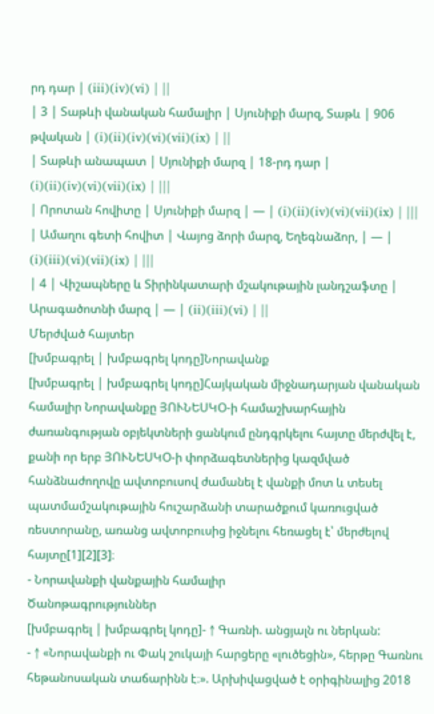րդ դար | (iii)(iv)(vi) | ||
| 3 | Տաթևի վանական համալիր | Սյունիքի մարզ, Տաթև | 906 թվական | (i)(ii)(iv)(vi)(vii)(ix) | ||
| Տաթևի անապատ | Սյունիքի մարզ | 18-րդ դար | (i)(ii)(iv)(vi)(vii)(ix) | |||
| Որոտան հովիտը | Սյունիքի մարզ | — | (i)(ii)(iv)(vi)(vii)(ix) | |||
| Ամաղու գետի հովիտ | Վայոց ձորի մարզ, Եղեգնաձոր, | — | (i)(iii)(vi)(vii)(ix) | |||
| 4 | Վիշապները և Տիրինկատարի մշակութային լանդշաֆտը | Արագածոտնի մարզ | — | (ii)(iii)(vi) | ||
Մերժված հայտեր
[խմբագրել | խմբագրել կոդը]Նորավանք
[խմբագրել | խմբագրել կոդը]Հայկական միջնադարյան վանական համալիր Նորավանքը ՅՈՒՆԵՍԿՕ-ի համաշխարհային ժառանգության օբյեկտների ցանկում ընդգրկելու հայտը մերժվել է, քանի որ երբ ՅՈՒՆԵՍԿՕ-ի փորձագետներից կազմված հանձնաժողովը ավտոբուսով ժամանել է վանքի մոտ և տեսել պատմամշակութային հուշարձանի տարածքում կառուցված ռեստորանը, առանց ավտոբուսից իջնելու հեռացել է՝ մերժելով հայտը[1][2][3]։
- Նորավանքի վանքային համալիր
Ծանոթագրություններ
[խմբագրել | խմբագրել կոդը]- ↑ Գառնի. անցյալն ու ներկան:
- ↑ «Նորավանքի ու Փակ շուկայի հարցերը «լուծեցին», հերթը Գառնու հեթանոսական տաճարինն է։». Արխիվացված է օրիգինալից 2018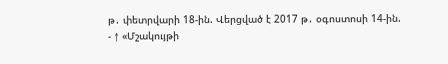թ․ փետրվարի 18-ին. Վերցված է 2017 թ․ օգոստոսի 14-ին.
- ↑ «Մշակույթի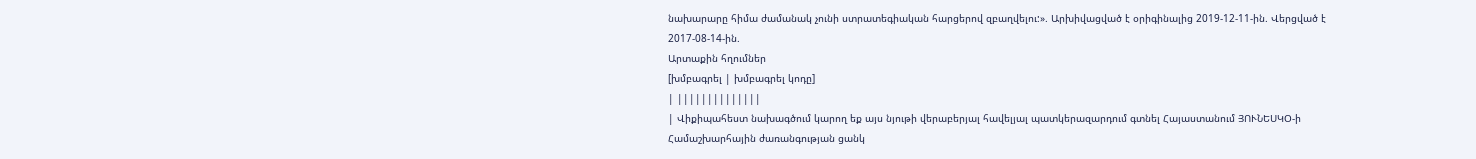նախարարը հիմա ժամանակ չունի ստրատեգիական հարցերով զբաղվելու:». Արխիվացված է օրիգինալից 2019-12-11-ին. Վերցված է 2017-08-14-ին.
Արտաքին հղումներ
[խմբագրել | խմբագրել կոդը]
| ||||||||||||||
| Վիքիպահեստ նախագծում կարող եք այս նյութի վերաբերյալ հավելյալ պատկերազարդում գտնել Հայաստանում ՅՈՒՆԵՍԿՕ-ի Համաշխարհային ժառանգության ցանկ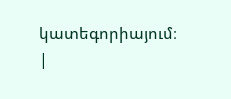կատեգորիայում։ |